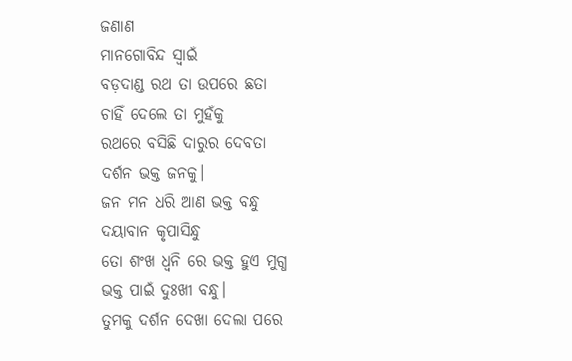ଜଣାଣ
ମାନଗୋବିନ୍ଦ ସ୍ବାଇଁ
ବଡ଼ଦାଣ୍ଡ ରଥ ତା ଉପରେ ଛତା
ଚାହିଁ ଦେଲେ ତା ମୁହଁକୁ
ରଥରେ ବସିଛି ଦାରୁର ଦେବତା
ଦର୍ଶନ ଭକ୍ତ ଜନକୁ।
ଜନ ମନ ଧରି ଆଣ ଭକ୍ତ ବନ୍ଧୁ
ଦୟାବାନ କୃପାସିନ୍ଧୁ
ତୋ ଶଂଖ ଧ୍ବନି ରେ ଭକ୍ତ ହୁଏ ମୁଗ୍ଧ
ଭକ୍ତ ପାଇଁ ଦୁଃଖୀ ବନ୍ଧୁ।
ତୁମକୁ ଦର୍ଶନ ଦେଖା ଦେଲା ପରେ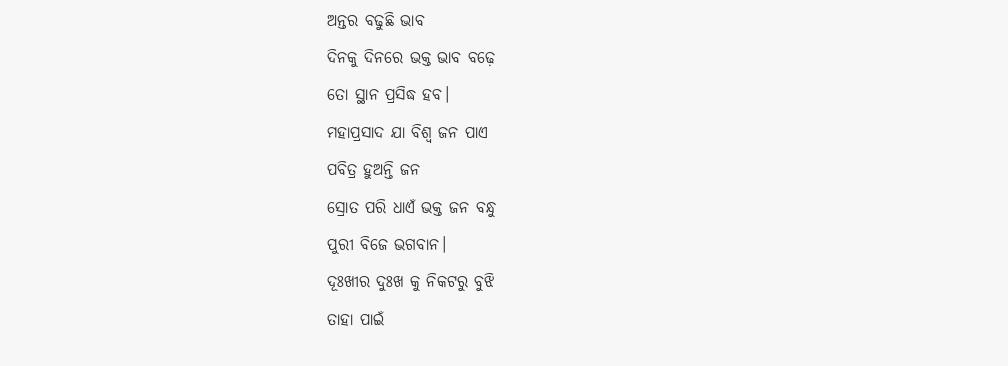ଅନ୍ତର ବଢୁଛି ଭାବ
ଦିନକୁ ଦିନରେ ଭକ୍ତ ଭାବ ବଢ଼େ
ତୋ ସ୍ଥାନ ପ୍ରସିଦ୍ଧ ହବ।
ମହାପ୍ରସାଦ ଯା ବିଶ୍ବ ଜନ ପାଏ
ପବିତ୍ର ହୁଅନ୍ତି ଜନ
ସ୍ରୋତ ପରି ଧାଏଁ ଭକ୍ତ ଜନ ବନ୍ଧୁ
ପୁରୀ ବିଜେ ଭଗବାନ।
ଦୂଃଖୀର ଦୁଃଖ କୁ ନିକଟରୁ ବୁଝି
ତାହା ପାଇଁ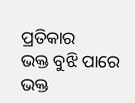ପ୍ରତିକାର
ଭକ୍ତ ବୁଝି ପାରେ ଭକ୍ତ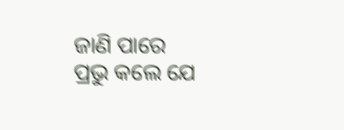ଜାଣି ପାରେ
ପ୍ରଭୁ କଲେ ଯେ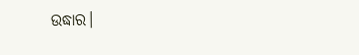ଉଦ୍ଧାର।